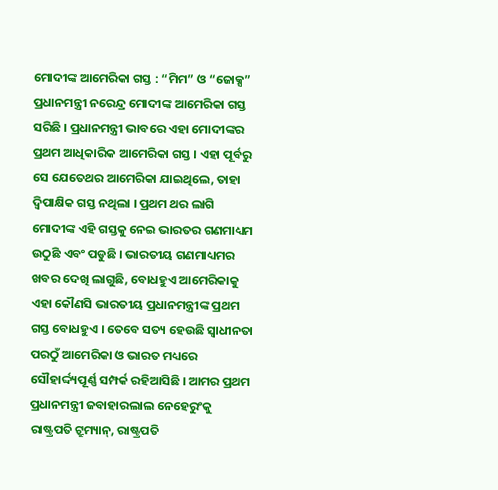ମୋଦୀଙ୍କ ଆମେରିକା ଗସ୍ତ : “ମିମ” ଓ “ଜୋକ୍ସ”
ପ୍ରଧାନମନ୍ତ୍ରୀ ନରେନ୍ଦ୍ର ମୋଦୀଙ୍କ ଆମେରିକା ଗସ୍ତ ସରିଛି । ପ୍ରଧାନମନ୍ତ୍ରୀ ଭାବରେ ଏହା ମୋଦୀଙ୍କର ପ୍ରଥମ ଆଧିକାରିକ ଆମେରିକା ଗସ୍ତ । ଏହା ପୂର୍ବରୁ ସେ ଯେତେଥର ଆମେରିକା ଯାଇଥିଲେ, ତାହା ଦ୍ୱିପାକ୍ଷିକ ଗସ୍ତ ନଥିଲା । ପ୍ରଥମ ଥର ଲାଗି ମୋଦୀଙ୍କ ଏହି ଗସ୍ତକୁ ନେଇ ଭାରତର ଗଣମାଧ୍ୟମ ଉଠୁଛି ଏବଂ ପଡୁଛି । ଭାରତୀୟ ଗଣମାଧ୍ୟମର ଖବର ଦେଖି ଲାଗୁଛି, ବୋଧହୁଏ ଆମେରିକାକୁ ଏହା କୌଣସି ଭାରତୀୟ ପ୍ରଧାନମନ୍ତ୍ରୀଙ୍କ ପ୍ରଥମ ଗସ୍ତ ବୋଧହୁଏ । ତେବେ ସତ୍ୟ ହେଉଛି ସ୍ବାଧୀନତା ପରଠୁଁ ଆମେରିକା ଓ ଭାରତ ମଧ୍ୟରେ ସୌହାର୍ଦ୍ଦ୍ୟପୂର୍ଣ୍ଣ ସମ୍ପର୍କ ରହିଆସିଛି । ଆମର ପ୍ରଥମ ପ୍ରଧାନମନ୍ତ୍ରୀ ଜବାହାରଲାଲ ନେହେରୁଂକୁ ରାଷ୍ଟ୍ରପତି ଟ୍ରୁମ୍ୟାନ୍, ରାଷ୍ଟ୍ରପତି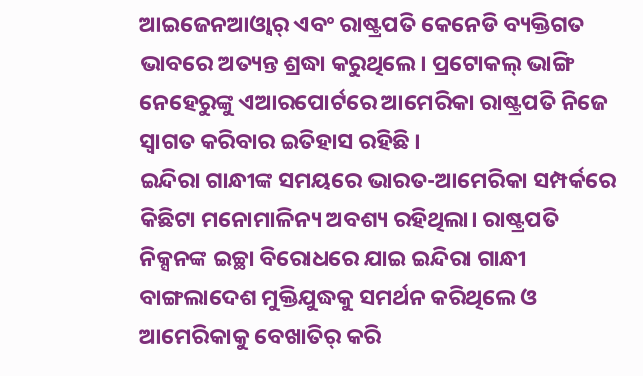ଆଇଜେନଆଓ୍ଵାର୍ ଏବଂ ରାଷ୍ଟ୍ରପତି କେନେଡି ବ୍ୟକ୍ତିଗତ ଭାବରେ ଅତ୍ୟନ୍ତ ଶ୍ରଦ୍ଧା କରୁଥିଲେ। ପ୍ରଟୋକଲ୍ ଭାଙ୍ଗି ନେହେରୁଙ୍କୁ ଏଆରପୋର୍ଟରେ ଆମେରିକା ରାଷ୍ଟ୍ରପତି ନିଜେ ସ୍ବାଗତ କରିବାର ଇତିହାସ ରହିଛି ।
ଇନ୍ଦିରା ଗାନ୍ଧୀଙ୍କ ସମୟରେ ଭାରତ-ଆମେରିକା ସମ୍ପର୍କରେ କିଛିଟା ମନୋମାଳିନ୍ୟ ଅବଶ୍ୟ ରହିଥିଲା। ରାଷ୍ଟ୍ରପତି ନିକ୍ସନଙ୍କ ଇଚ୍ଛା ବିରୋଧରେ ଯାଇ ଇନ୍ଦିରା ଗାନ୍ଧୀ ବାଙ୍ଗଲାଦେଶ ମୁକ୍ତିଯୁଦ୍ଧକୁ ସମର୍ଥନ କରିଥିଲେ ଓ ଆମେରିକାକୁ ବେଖାତିର୍ କରି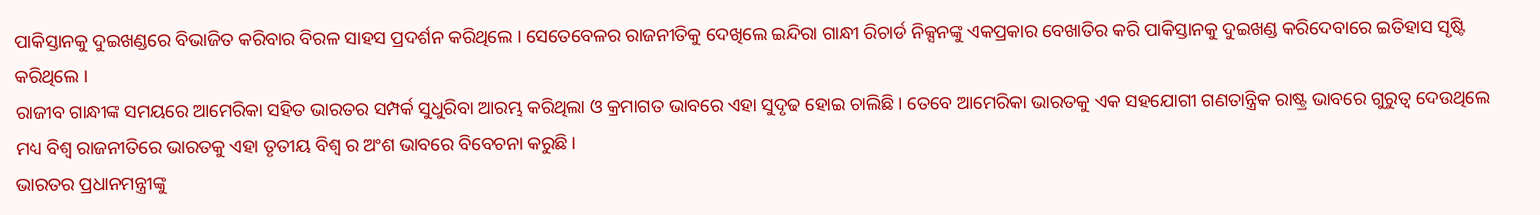ପାକିସ୍ତାନକୁ ଦୁଇଖଣ୍ଡରେ ବିଭାଜିତ କରିବାର ବିରଳ ସାହସ ପ୍ରଦର୍ଶନ କରିଥିଲେ । ସେତେବେଳର ରାଜନୀତିକୁ ଦେଖିଲେ ଇନ୍ଦିରା ଗାନ୍ଧୀ ରିଚାର୍ଡ ନିକ୍ସନଙ୍କୁ ଏକପ୍ରକାର ବେଖାତିର କରି ପାକିସ୍ତାନକୁ ଦୁଇଖଣ୍ଡ କରିଦେବାରେ ଇତିହାସ ସୃଷ୍ଟି କରିଥିଲେ ।
ରାଜୀବ ଗାନ୍ଧୀଙ୍କ ସମୟରେ ଆମେରିକା ସହିତ ଭାରତର ସମ୍ପର୍କ ସୁଧୁରିବା ଆରମ୍ଭ କରିଥିଲା ଓ କ୍ରମାଗତ ଭାବରେ ଏହା ସୁଦୃଢ ହୋଇ ଚାଲିଛି। ତେବେ ଆମେରିକା ଭାରତକୁ ଏକ ସହଯୋଗୀ ଗଣତାନ୍ତ୍ରିକ ରାଷ୍ଟ୍ର ଭାବରେ ଗୁରୁତ୍ବ ଦେଉଥିଲେ ମଧ୍ୟ ବିଶ୍ବ ରାଜନୀତିରେ ଭାରତକୁ ଏହା ତୃତୀୟ ବିଶ୍ଵ ର ଅଂଶ ଭାବରେ ବିବେଚନା କରୁଛି।
ଭାରତର ପ୍ରଧାନମନ୍ତ୍ରୀଙ୍କୁ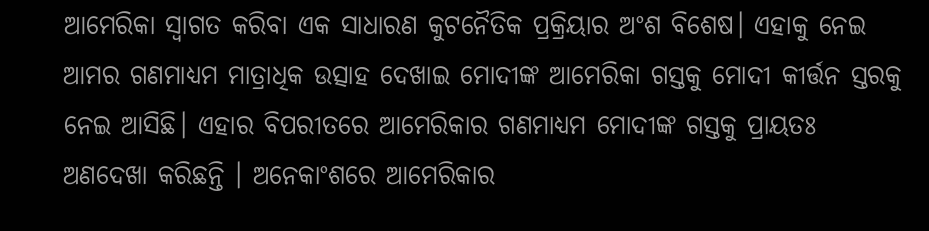ଆମେରିକା ସ୍ବାଗତ କରିବା ଏକ ସାଧାରଣ କୁଟନୈତିକ ପ୍ରକ୍ରିୟାର ଅଂଶ ବିଶେଷ। ଏହାକୁ ନେଇ ଆମର ଗଣମାଧ୍ୟମ ମାତ୍ରାଧିକ ଉତ୍ସାହ ଦେଖାଇ ମୋଦୀଙ୍କ ଆମେରିକା ଗସ୍ତକୁ ମୋଦୀ କୀର୍ତ୍ତନ ସ୍ତରକୁ ନେଇ ଆସିଛି। ଏହାର ବିପରୀତରେ ଆମେରିକାର ଗଣମାଧ୍ୟମ ମୋଦୀଙ୍କ ଗସ୍ତକୁ ପ୍ରାୟତଃ ଅଣଦେଖା କରିଛନ୍ତି । ଅନେକାଂଶରେ ଆମେରିକାର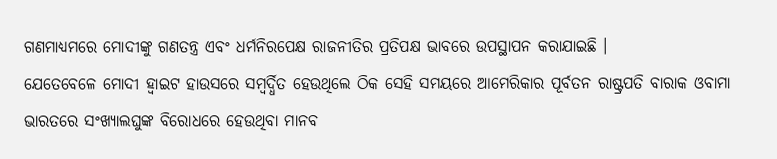ଗଣମାଧ୍ୟମରେ ମୋଦୀଙ୍କୁ ଗଣତନ୍ତ୍ର ଏବଂ ଧର୍ମନିରପେକ୍ଷ ରାଜନୀତିର ପ୍ରତିପକ୍ଷ ଭାବରେ ଉପସ୍ଥାପନ କରାଯାଇଛି ।
ଯେତେବେଳେ ମୋଦୀ ହ୍ଵାଇଟ ହାଉସରେ ସମ୍ବର୍ଦ୍ଧିତ ହେଉଥିଲେ ଠିକ ସେହି ସମୟରେ ଆମେରିକାର ପୂର୍ବତନ ରାଷ୍ଟ୍ରପତି ବାରାକ ଓବାମା ଭାରତରେ ସଂଖ୍ୟାଲଘୁଙ୍କ ବିରୋଧରେ ହେଉଥିବା ମାନବ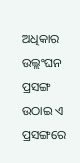ଅଧିକାର ଉଲ୍ଲଂଘନ ପ୍ରସଙ୍ଗ ଉଠାଇ ଏ ପ୍ରସଙ୍ଗରେ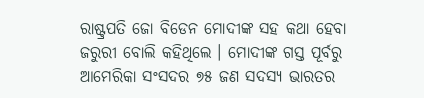ରାଷ୍ଟ୍ରପତି ଜୋ ବିଡେନ ମୋଦୀଙ୍କ ସହ କଥା ହେବା ଜରୁରୀ ବୋଲି କହିଥିଲେ । ମୋଦୀଙ୍କ ଗସ୍ତ ପୂର୍ବରୁ ଆମେରିକା ସଂସଦର ୭୫ ଜଣ ସଦସ୍ୟ ଭାରତର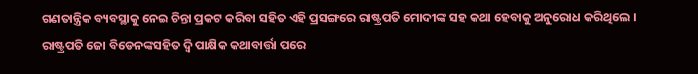ଗଣତାନ୍ତ୍ରିକ ବ୍ୟବସ୍ଥାକୁ ନେଇ ଚିନ୍ତା ପ୍ରକଟ କରିବା ସହିତ ଏହି ପ୍ରସଙ୍ଗରେ ରାଷ୍ଟ୍ରପତି ମୋଦୀଙ୍କ ସହ କଥା ହେବାକୁ ଅନୁରୋଧ କରିଥିଲେ ।
ରାଷ୍ଟ୍ରପତି ଜୋ ବିଡେନଙ୍କସହିତ ଦ୍ଵି ପାକ୍ଷିକ କଥାବାର୍ତ୍ତା ପରେ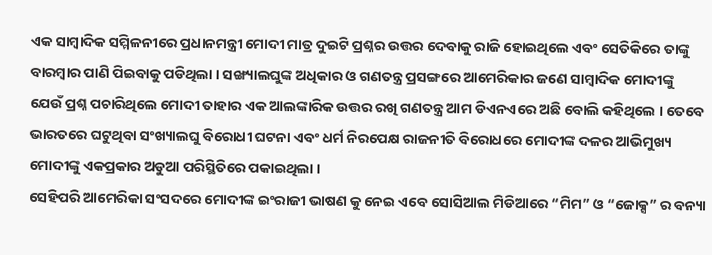ଏକ ସାମ୍ବାଦିକ ସମ୍ମିଳନୀରେ ପ୍ରଧାନମନ୍ତ୍ରୀ ମୋଦୀ ମାତ୍ର ଦୁଇଟି ପ୍ରଶ୍ନର ଉତ୍ତର ଦେବାକୁ ରାଜି ହୋଇଥିଲେ ଏବଂ ସେତିକିରେ ତାଙ୍କୁ ବାରମ୍ବାର ପାଣି ପିଇବାକୁ ପଡିଥିଲା । ସଙ୍ଖ୍ୟାଲଘୁଙ୍କ ଅଧିକାର ଓ ଗଣତନ୍ତ୍ର ପ୍ରସଙ୍ଗରେ ଆମେରିକାର ଜଣେ ସାମ୍ବାଦିକ ମୋଦୀଙ୍କୁ ଯେଉଁ ପ୍ରଶ୍ନ ପଚାରିଥିଲେ ମୋଦୀ ତାହାର ଏକ ଆଲଙ୍କାରିକ ଉତ୍ତର ରଖି ଗଣତନ୍ତ୍ର ଆମ ଡିଏନଏରେ ଅଛି ବୋଲି କହିଥିଲେ । ତେବେ ଭାରତରେ ଘଟୁଥିବା ସଂଖ୍ୟାଲଘୁ ବିରୋଧୀ ଘଟନା ଏବଂ ଧର୍ମ ନିରପେକ୍ଷ ରାଜନୀତି ବିରୋଧରେ ମୋଦୀଙ୍କ ଦଳର ଆଭିମୁଖ୍ୟ ମୋଦୀଙ୍କୁ ଏକପ୍ରକାର ଅଡୁଆ ପରିସ୍ଥିତିରେ ପକାଇଥିଲା ।
ସେହିପରି ଆମେରିକା ସଂସଦରେ ମୋଦୀଙ୍କ ଇଂରାଜୀ ଭାଷଣ କୁ ନେଇ ଏବେ ସୋସିଆଲ ମିଡିଆରେ “ମିମ” ଓ “ଜୋକ୍ସ” ର ବନ୍ୟା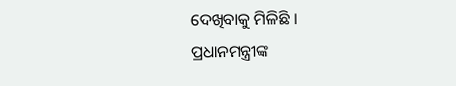ଦେଖିବାକୁ ମିଳିଛି ।
ପ୍ରଧାନମନ୍ତ୍ରୀଙ୍କ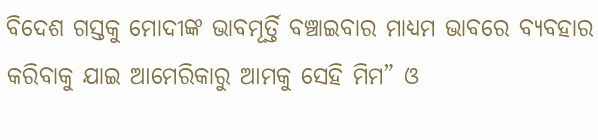ବିଦେଶ ଗସ୍ତକୁ ମୋଦୀଙ୍କ ଭାବମୂର୍ତ୍ତି ବଞ୍ଚାଇବାର ମାଧ୍ୟମ ଭାବରେ ବ୍ୟବହାର କରିବାକୁ ଯାଇ ଆମେରିକାରୁ ଆମକୁ ସେହି ମିମ” ଓ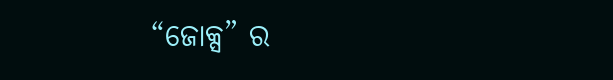“ଜୋକ୍ସ” ର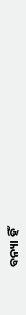ବନ୍ୟା ହିଁ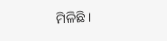ମିଳିଛି ।